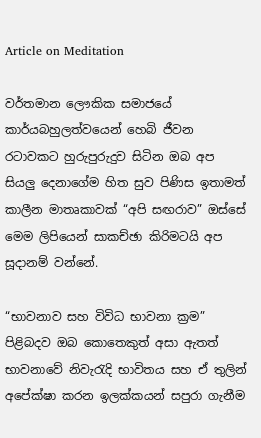Article on Meditation

වර්තමාන ලෞකික සමාජයේ කාර්යබහුලත්වයෙන් හෙබි ජීවන රටාවකට හුරුපුරුදුව සිටින ඔබ අප සියලු දෙනාගේම හිත සුව පිණිස ඉතාමත් කාලීන මාතෘකාවක් “අපි සඟරාව” ඔස්සේ මෙම ලිපියෙන් සාකච්ඡා කිරිමටයි අප සූදානම් වන්නේ.

“භාවනාව සහ විවිධ භාවනා ක්‍රම” පිළිබදව ඔබ කොතෙකුත් අසා ඇතත් භාවනාවේ නිවැරැදි භාවිතය සහ ඒ තුලින් අපේක්ෂා කරන ඉලක්කයන් සපුරා ගැනීම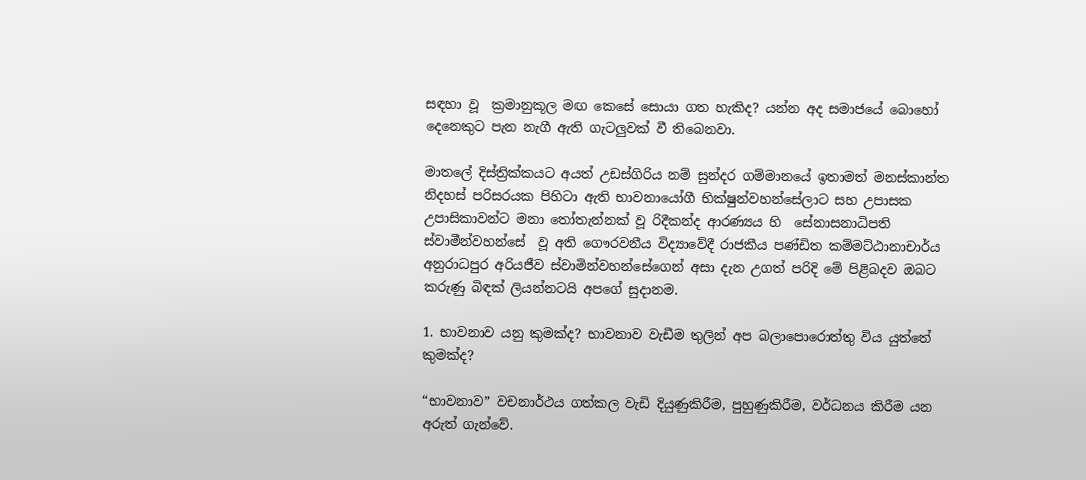සඳහා වූ  ක්‍රමානුකූල මඟ කෙසේ සොයා ගත හැකිද? යන්න අද සමාජයේ බොහෝ දෙනෙකුට පැන නැගී ඇති ගැටලුවක් වී තිබෙනවා.

මාතලේ දිස්ත්‍රික්කයට අයත් උඩස්ගිරිය නම් සුන්දර ගම්මානයේ ඉතාමත් මනස්කාන්ත නිදහස් පරිසරයක පිහිටා ඇති භාවනායෝගී භික්ෂුන්වහන්සේලාට සහ උපාසක උපාසිකාවන්ට මනා තෝතැන්නක් වූ රිදීකන්ද ආරණ්‍යය හි  සේනාසනාධිපති ස්වාමීන්වහන්සේ  වූ අති ගෞරවනීය විද්‍යාවේදී රාජකීය පණ්ඩිත කම්මට්ඨානාචාර්ය අනුරාධපුර අරියජීව ස්වාමින්වහන්සේගෙන් අසා දැන උගත් පරිදි මේ පිළිබදව ඔබට කරුණු බිඳක් ලියන්නටයි අපගේ සුදානම.

1. භාවනාව යනු කුමක්ද? භාවනාව වැඩීම තුලින් අප බලාපොරොත්තු විය යුත්තේ කුමක්ද?

“භාවනාව” වචනාර්ථය ගත්කල වැඩි දියුණුකිරීම, පුහුණුකිරීම, වර්ධනය කිරීම යන අරුත් ගැන්වේ.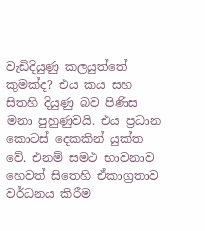වැඩිදියුණු කලයුත්තේ කුමක්ද? එය කය සහ සිතහි දියුණු බව පිණිස මනා පුහුණුවයි. එය ප්‍රධාන කොටස් දෙකකින් යුක්ත වේ. එනම් සමථ භාවනාව හෙවත් සිතෙහි ඒකාග්‍රතාව වර්ධනය කිරීම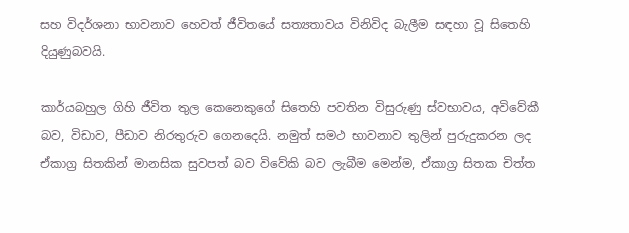සහ විදර්ශනා භාවනාව හෙවත් ජීවිතයේ සත්‍යතාවය විනිවිද බැලීම සඳහා වූ සිතෙහි දියුණුබවයි.

කාර්යබහුල ගිහි ජීවිත තුල කෙනෙකුගේ සිතෙහි පවතින විසුරුණු ස්වභාවය, අවිවේකී බව, විඩාව, පීඩාව නිරතුරුව ගෙනදෙයි. නමුත් සමථ භාවනාව තුලින් පුරුදුකරන ලද ඒකාග්‍ර සිතකින් මානසික සුවපත් බව විවේකි බව ලැබීම මෙන්ම, ඒකාග්‍ර සිතක චිත්ත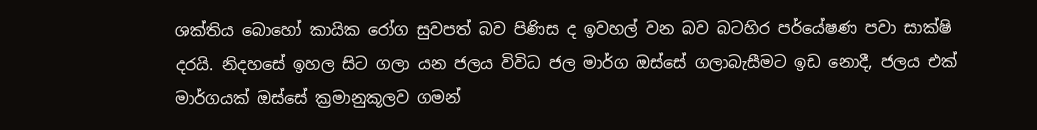ශක්තිය බොහෝ කායික රෝග සුවපත් බව පිණිස ද ඉවහල් වන බව බටහිර පර්යේෂණ පවා සාක්ෂි දරයි. නිදහසේ ඉහල සිට ගලා යන ජලය විවිධ ජල මාර්ග ඔස්සේ ගලාබැසීමට ඉඩ නොදී, ජලය එක් මාර්ගයක් ඔස්සේ ක්‍රමානුකූලව ගමන්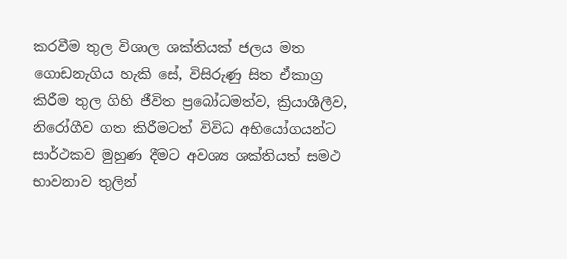කරවීම තුල විශාල ශක්තියක් ජලය මත ගොඩනැගිය හැකි සේ, විසිරුණු සිත ඒකාග්‍ර කිරීම තුල ගිහි ජීවිත ප්‍රබෝධමත්ව, ක්‍රියාශීලීව, නිරෝගීව ගත කිරීමටත් විවිධ අභියෝගයන්ට සාර්ථකව මුහුණ දීමට අවශ්‍ය ශක්තියත් සමථ භාවනාව තුලින්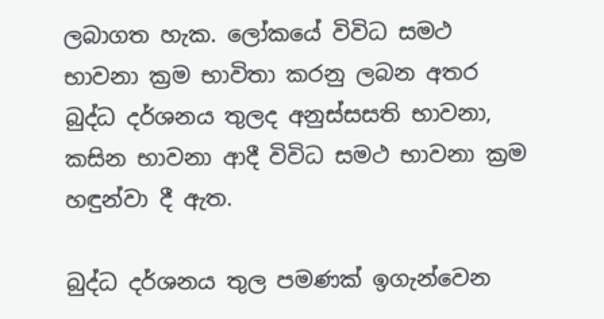ලබාගත හැක. ලෝකයේ විවිධ සමථ භාවනා ක්‍රම භාවිතා කරනු ලබන අතර බුද්ධ දර්ශනය තුලද අනුස්සසති භාවනා, කසින භාවනා ආදී විවිධ සමථ භාවනා ක්‍රම හඳුන්වා දී ඇත.

බුද්ධ දර්ශනය තුල පමණක් ඉගැන්වෙන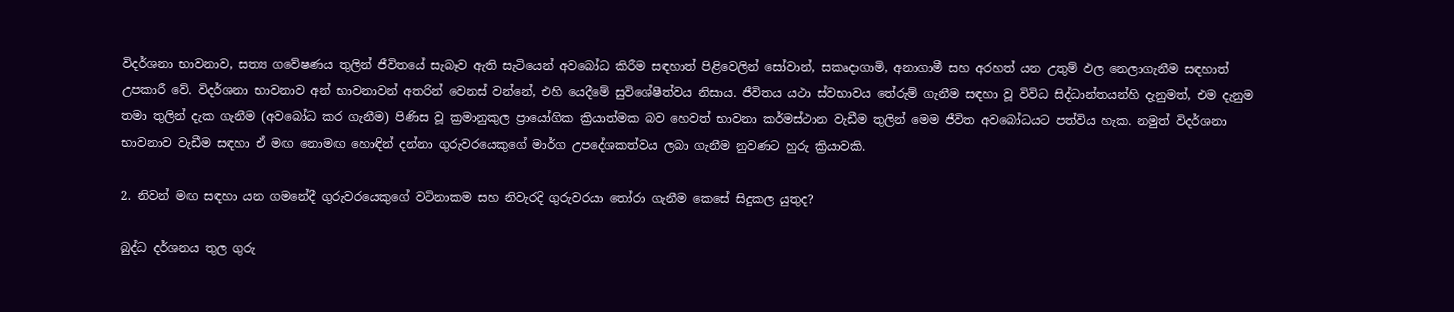විදර්ශනා භාවනාව, සත්‍ය ගවේෂණය තුලින් ජීවිතයේ සැබෑව ඇති සැටියෙන් අවබෝධ කිරීම සඳහාත් පිළිවෙලින් සෝවාන්, සකෘදාගාමි, අනාගාමී සහ අරහත් යන උතුම් ඵල නෙලාගැනීම සඳහාත් උපකාරී වේ. විදර්ශනා භාවනාව අන් භාවනාවන් අතරින් වෙනස් වන්නේ, එහි යෙදීමේ සුවිශේෂීත්වය නිසාය. ජීවිතය යථා ස්වභාවය තේරුම් ගැනීම සඳහා වූ විවිධ සිද්ධාන්තයන්හි දැනුමත්, එම දැනුම තමා තුලින් දැක ගැනීම (අවබෝධ කර ගැනීම) පිණිස වූ ක්‍රමානුකුල ප්‍රායෝගික ක්‍රියාත්මක බව හෙවත් භාවනා කර්මස්ථාන වැඩීම තුලින් මෙම ජීවිත අවබෝධයට පත්විය හැක. නමුත් විදර්ශනා භාවනාව වැඩීම සඳහා ඒ මඟ නොමඟ හොඳින් දන්නා ගුරුවරයෙකුගේ මාර්ග උපදේශකත්වය ලබා ගැනීම නුවණට හුරු ක්‍රියාවකි.

2. නිවන් මඟ සඳහා යන ගමනේදී ගුරුවරයෙකුගේ වටිනාකම සහ නිවැරදි ගුරුවරයා තෝරා ගැනීම කෙසේ සිදුකල යුතුද?

බුද්ධ දර්ශනය තුල ගුරු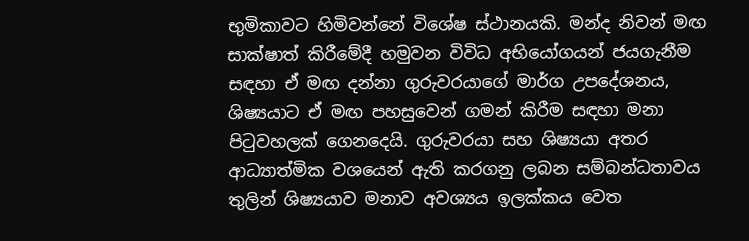භුමිකාවට හිමිවන්නේ විශේෂ ස්ථානයකි. මන්ද නිවන් මඟ සාක්ෂාත් කිරීමේදී හමුවන විවිධ අභියෝගයන් ජයගැනීම සඳහා ඒ මඟ දන්නා ගුරුවරයාගේ මාර්ග උපදේශනය, ශිෂ්‍යයාට ඒ මඟ පහසුවෙන් ගමන් කිරීම සඳහා මනා පිටුවහලක් ගෙනදෙයි. ගුරුවරයා සහ ශිෂ්‍යයා අතර ආධ්‍යාත්මික වශයෙන් ඇති කරගනු ලබන සම්බන්ධතාවය තුලින් ශිෂ්‍යයාව මනාව අවශ්‍යය ඉලක්කය වෙත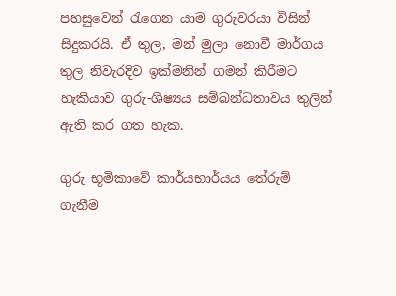පහසුවෙන් රැගෙන යාම ගුරුවරයා විසින් සිදුකරයි. ඒ තුල, මන් මුලා නොවී මාර්ගය තුල නිවැරදිව ඉක්මනින් ගමන් කිරීමට හැකියාව ගුරු-ශිෂ්‍යය සම්බන්ධතාවය තුලින් ඇති කර ගත හැක.

ගුරු භූමිකාවේ කාර්යභාර්යය තේරුම් ගැනීම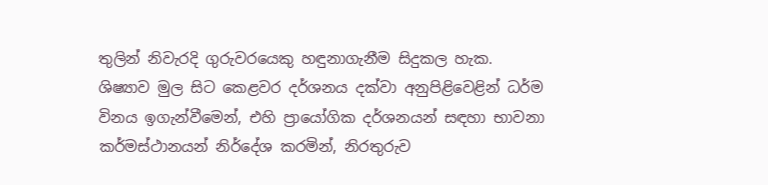තුලින් නිවැරදි ගුරුවරයෙකු හඳුනාගැනීම සිදුකල හැක. ශිෂ්‍යාව මුල සිට කෙළවර දර්ශනය දක්වා අනුපිළිවෙළින් ධර්ම විනය ඉගැන්වීමෙන්, එහි ප්‍රායෝගික දර්ශනයන් සඳහා භාවනා කර්මස්ථානයන් නිර්දේශ කරමින්, නිරතුරුව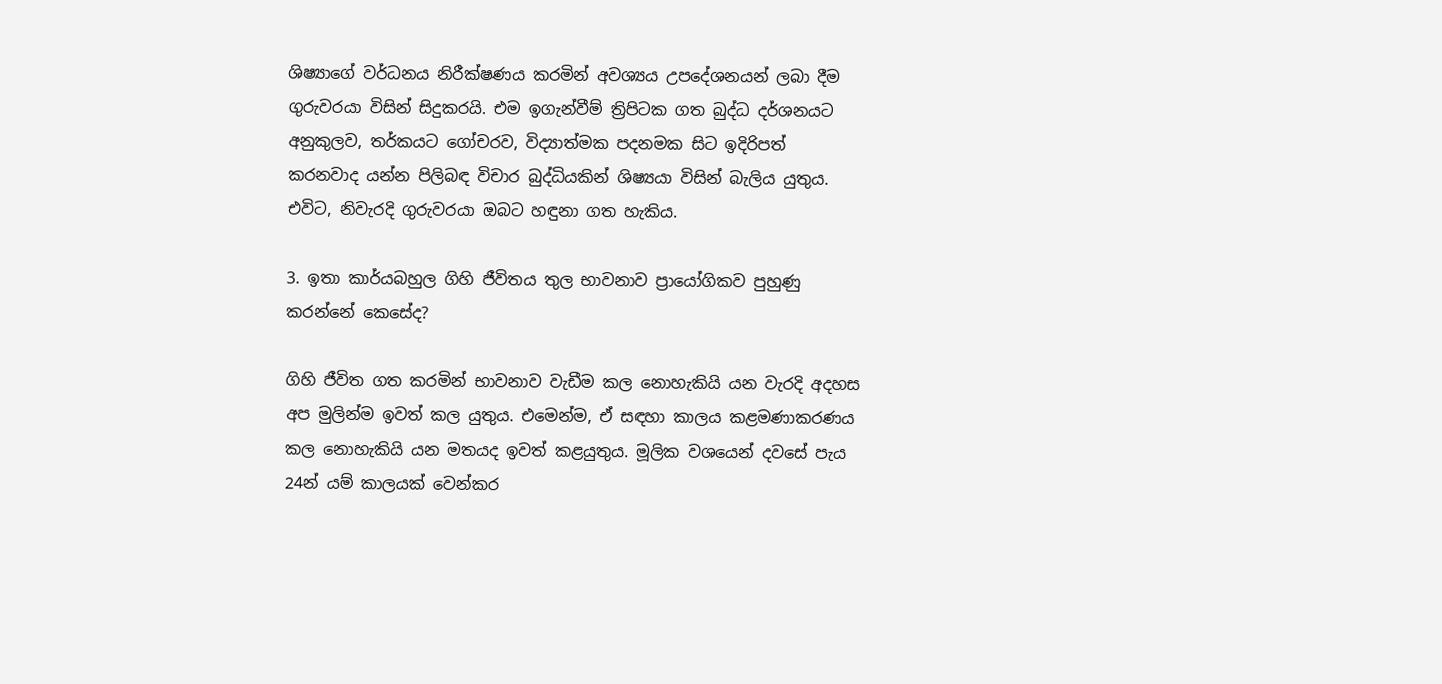ශිෂ්‍යාගේ වර්ධනය නිරීක්ෂණය කරමින් අවශ්‍යය උපදේශනයන් ලබා දීම ගුරුවරයා විසින් සිදුකරයි. එම ඉගැන්වීම් ත්‍රිපිටක ගත බුද්ධ දර්ශනයට අනුකුලව, තර්කයට ගෝචරව, විද්‍යාත්මක පදනමක සිට ඉදිරිපත් කරනවාද යන්න පිලිබඳ විචාර බුද්ධියකින් ශිෂ්‍යයා විසින් බැලිය යුතුය. එවිට, නිවැරදි ගුරුවරයා ඔබට හඳුනා ගත හැකිය.

3. ඉතා කාර්යබහුල ගිහි ජීවිතය තුල භාවනාව ප්‍රායෝගිකව පුහුණු කරන්නේ කෙසේද?

ගිහි ජීවිත ගත කරමින් භාවනාව වැඩීම කල නොහැකියි යන වැරදි අදහස අප මුලින්ම ඉවත් කල යුතුය. එමෙන්ම, ඒ සඳහා කාලය කළමණාකරණය කල නොහැකියි යන මතයද ඉවත් කළයුතුය. මූලික වශයෙන් දවසේ පැය 24න් යම් කාලයක් වෙන්කර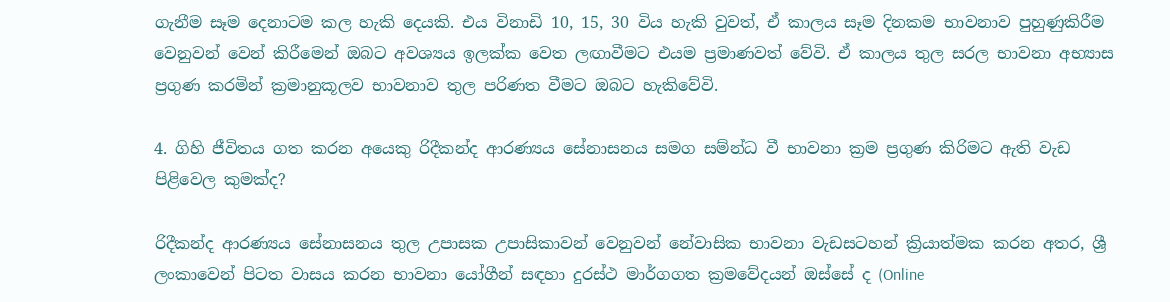ගැනීම සෑම දෙනාටම කල හැකි දෙයකි. එය විනාඩි 10, 15, 30 විය හැකි වුවත්, ඒ කාලය සෑම දිනකම භාවනාව පුහුණුකිරීම වෙනුවන් වෙන් කිරීමෙන් ඔබට අවශ්‍යය ඉලක්ක වෙත ලඟාවීමට එයම ප්‍රමාණවත් වේවි. ඒ කාලය තුල සරල භාවනා අභ්‍යාස ප්‍රගුණ කරමින් ක්‍රමානුකූලව භාවනාව තුල පරිණත වීමට ඔබට හැකිවේවි.

4. ගිහි ජීවිතය ගත කරන අයෙකු රිදීකන්ද ආරණ්‍යය සේනාසනය සමග සම්න්ධ වී භාවනා ක්‍රම ප්‍රගුණ කිරිමට ඇති වැඩ පිළිවෙල කුමක්ද?

රිදීකන්ද ආරණ්‍යය සේනාසනය තුල උපාසක උපාසිකාවන් වෙනුවන් නේවාසික භාවනා වැඩසටහන් ක්‍රියාත්මක කරන අතර, ශ්‍රී ලංකාවෙන් පිටත වාසය කරන භාවනා යෝගීන් සඳහා දුරස්ථ මාර්ගගත ක්‍රමවේදයන් ඔස්සේ ද (Online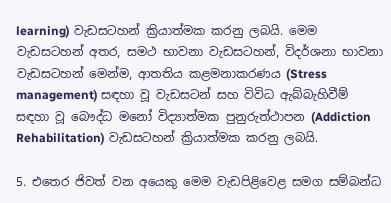learning) වැඩසටහන් ක්‍රියාත්මක කරනු ලබයි. මෙම වැඩසටහන් අතර, සමථ භාවනා වැඩසටහන්, විදර්ශනා භාවනා වැඩසටහන් මෙන්ම, ආතතිය කළමනාකරණය (Stress management) සඳහා වූ වැඩසටන් සහ විවිධ ඇබ්බැහිවීම් සඳහා වූ බෞද්ධ මනෝ විද්‍යාත්මක පුනුරුත්ථාපන (Addiction Rehabilitation) වැඩසටහන් ක්‍රියාත්මක කරනු ලබයි.

5. එතෙර ජිවත් වන අයෙකු මෙම වැඩපිළිවෙළ සමග සම්බන්ධ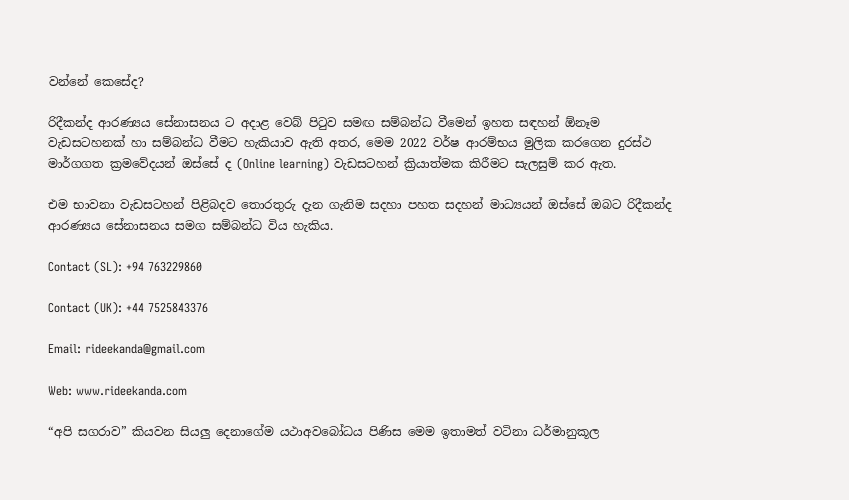වන්නේ කෙසේද?

රිදීකන්ද ආරණ්‍යය සේනාසනය ට අදාළ වෙබ් පිටුව සමඟ සම්බන්ධ වීමෙන් ඉහත සඳහන් ඕනෑම වැඩසටහනක් හා සම්බන්ධ වීමට හැකියාව ඇති අතර, මෙම 2022 වර්ෂ ආරම්භය මුලික කරගෙන දුරස්ථ මාර්ගගත ක්‍රමවේදයන් ඔස්සේ ද (Online learning) වැඩසටහන් ක්‍රියාත්මක කිරීමට සැලසුම් කර ඇත.

එම භාවනා වැඩසටහන් පිළිබදව තොරතුරු දැන ගැනිම සදහා පහත සදහන් මාධ්‍යයන් ඔස්සේ ඔබට රිදීකන්ද ආරණ්‍යය සේනාසනය සමග සම්බන්ධ විය හැකිය.

Contact (SL): +94 763229860

Contact (UK): +44 7525843376

Email: rideekanda@gmail.com

Web: www.rideekanda.com

“අපි සගරාව” කියවන සියලු දෙනාගේම යථාඅවබෝධය පිණිස මෙම ඉතාමත් වටිනා ධර්මානුකූල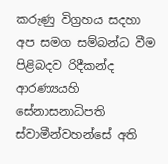කරුණු විග්‍රහය සදහා අප සමග සම්බන්ධ වීම පිළිබදව රිදීකන්ද ආරණ්‍යයහි සේනාසනාධිපති ස්වාමීන්වහන්සේ අති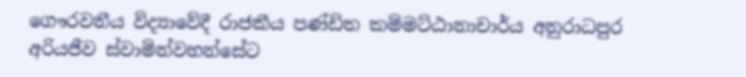ගෞරවනීය විද්‍යාවේදී රාජකීය පණ්ඩිත කම්මට්ඨානාචාර්ය අනුරාධපුර අරියජීව ස්වාමින්වහන්සේට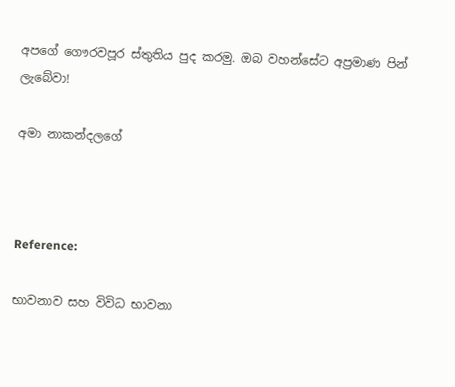අපගේ ගෞරවපූර ස්තුතිය පුද කරමු. ඔබ වහන්සේට අප්‍රමාණ පින් ලැබේවා!

අමා නාකන්දලගේ



Reference:

භාවනාව සහ විවිධ භාවනා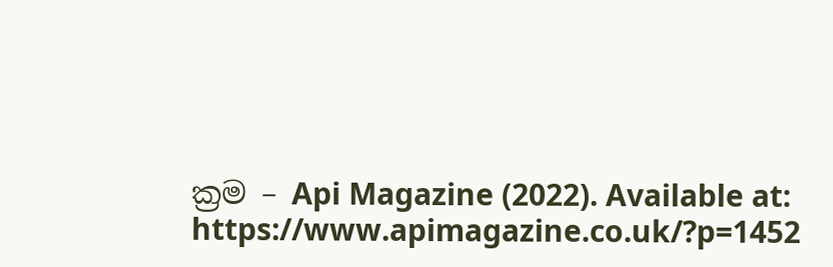ක්‍රම – Api Magazine (2022). Available at: https://www.apimagazine.co.uk/?p=1452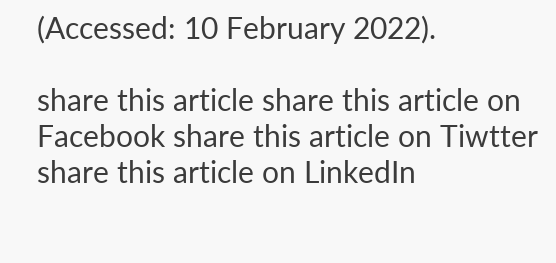(Accessed: 10 February 2022).

share this article share this article on Facebook share this article on Tiwtter share this article on LinkedIn